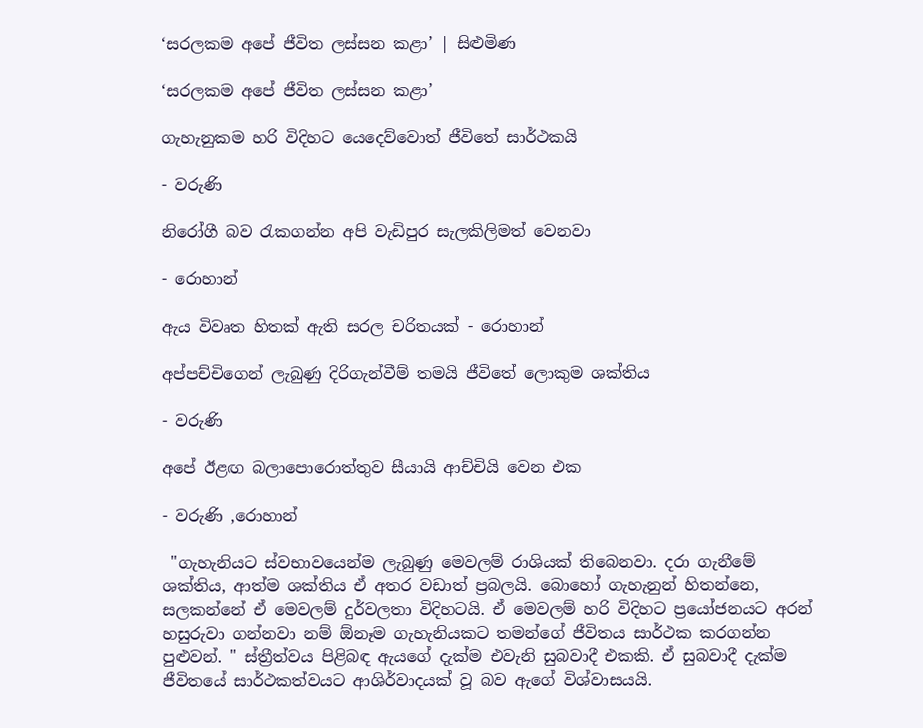‘සරලකම අපේ ජීවිත ලස්සන කළා’ | සිළුමිණ

‘සරලකම අපේ ජීවිත ලස්සන කළා’

ගැහැනුකම හරි විදිහට යෙදෙව්වොත් ජීවිතේ සාර්ථකයි

- වරුණි

නිරෝගී බව රැකගන්න අපි වැඩිපුර සැලකිලිමත් වෙනවා

- රොහාන්

ඇය විවෘත හිතක් ඇති සරල චරිතයක් - රොහාන්

අප්පච්චිගෙන් ලැබුණු දිරිගැන්වීම් තමයි ජීවිතේ ලොකුම ශක්තිය

- වරුණි

අපේ ඊළඟ බලාපොරොත්තුව සීයායි ආච්චියි වෙන එක

- වරුණි ,රොහාන්

 "ගැහැනියට ස්වභාවයෙන්ම ලැබුණු මෙවලම් රාශියක් තිබෙනවා. දරා ගැනීමේ ශක්තිය, ආත්ම ශක්තිය ඒ අතර වඩාත් ප්‍රබලයි. බොහෝ ගැහැනුන් හිතන්නෙ, සලකන්නේ ඒ මෙවලම් දුර්වලතා විදිහටයි. ඒ මෙවලම් හරි විදිහට ප්‍රයෝජනයට අරන් හසුරුවා ගන්නවා නම් ඕනෑම ගැහැනියකට තමන්ගේ ජීවිතය සාර්ථක කරගන්න පුළුවන්. " ස්ත්‍රීත්වය පිළිබඳ ඇයගේ දැක්ම එවැනි සුබවාදී එකකි. ඒ සුබවාදී දැක්ම ජීවිතයේ සාර්ථකත්වයට ආශිර්වාදයක් වූ බව ඇගේ විශ්වාසයයි.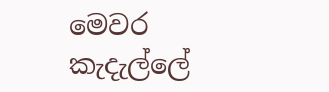මෙවර කැදැල්ලේ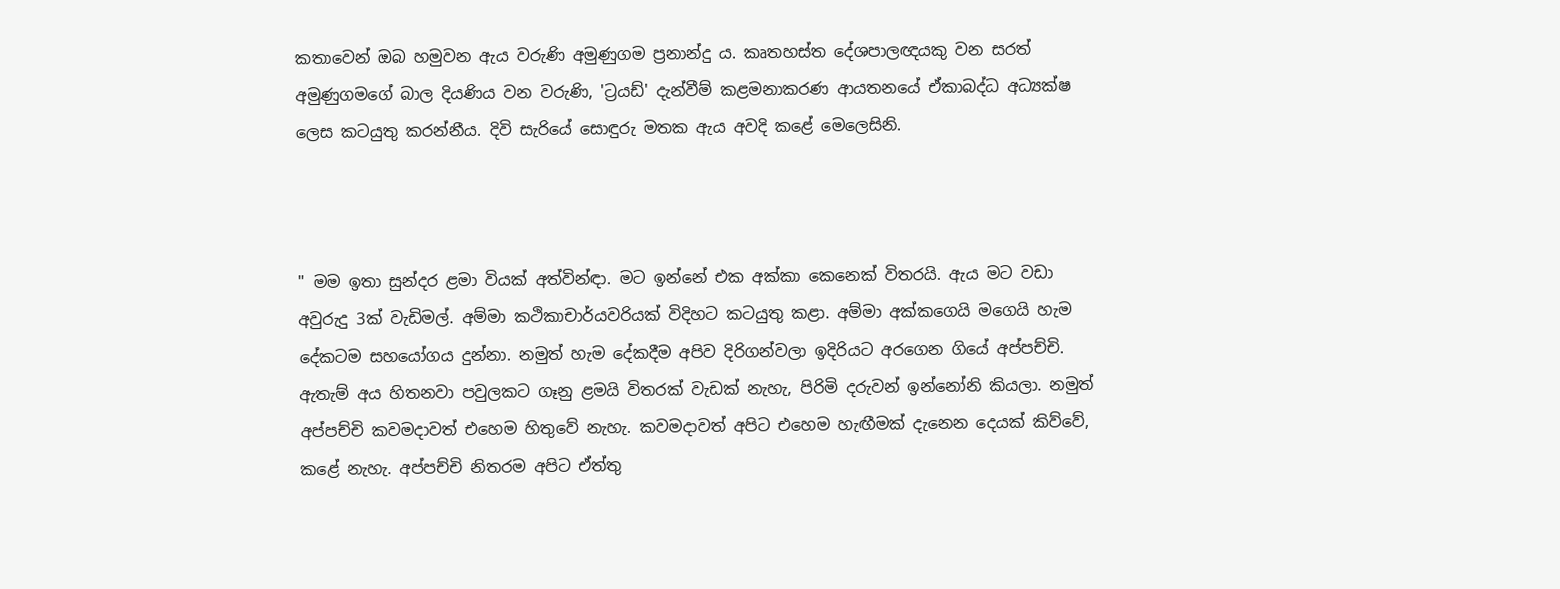කතාවෙන් ඔබ හමුවන ඇය වරුණි අමුණුගම ප්‍රනාන්දු ය. කෘතහස්ත දේශපාලඥයකු වන සරත් අමුණුගමගේ බාල දියණිය වන වරුණි, 'ට්‍රයඩ්' දැන්වීම් කළමනාකරණ ආයතනයේ ඒකාබද්ධ අධ්‍යක්ෂ ලෙස කටයුතු කරන්නීය. දිවි සැරියේ සොඳුරු මතක ඇය අවදි කළේ මෙලෙසිනි.



" මම ඉතා සුන්දර ළමා වියක් අත්වින්ඳා. මට ඉන්නේ එක අක්කා කෙනෙක් විතරයි. ඇය මට වඩා අවුරුදු 3ක් වැඩිමල්. අම්මා කථිකාචාර්යවරියක් විදිහට කටයුතු කළා. අම්මා අක්කගෙයි මගෙයි හැම දේකටම සහයෝගය දුන්නා. නමුත් හැම දේකදීම අපිව දිරිගන්වලා ඉදිරියට අරගෙන ගියේ අප්පච්චි. ඇතැම් අය හිතනවා පවුලකට ගෑනු ළමයි විතරක් වැඩක් නැහැ, පිරිමි දරුවන් ඉන්නෝනි කියලා. නමුත් අප්පච්චි කවමදාවත් එහෙම හිතුවේ නැහැ. කවමදාවත් අපිට එහෙම හැඟීමක් දැනෙන දෙයක් කිව්වේ, කළේ නැහැ. අප්පච්චි නිතරම අපිට ඒත්තු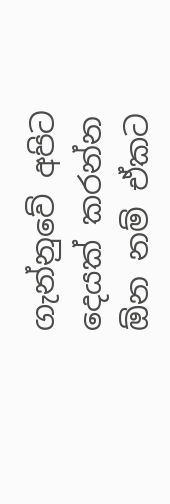ගැන්නුවේ අපිට දෙයක් කරන්න ඕන නම් ඒකට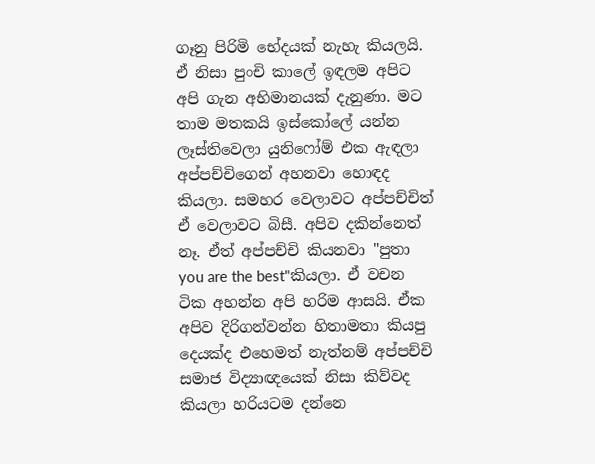ගෑනු පිරිමි භේදයක් නැහැ කියලයි. ඒ නිසා පුංචි කාලේ ඉඳලම අපිට අපි ගැන අභිමානයක් දැනුණා. මට තාම මතකයි ඉස්කෝලේ යන්න ලෑස්තිවෙලා යුනිෆෝම් එක ඇඳලා අප්පච්චිගෙන් අහනවා හොඳද කියලා. සමහර වෙලාවට අප්පච්චිත් ඒ වෙලාවට බිසී. අපිව දකින්නෙත් නෑ. ඒත් අප්පච්චි කියනවා "පුතා you are the best"කියලා. ඒ වචන ටික අහන්න අපි හරිම ආසයි. ඒක අපිව දිරිගන්වන්න හිතාමතා කියපු දෙයක්ද එහෙමත් නැත්නම් අප්පච්චි සමාජ විද්‍යාඥයෙක් නිසා කිව්වද කියලා හරියටම දන්නෙ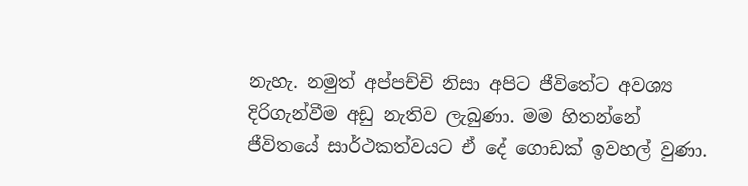නැහැ. නමුත් අප්පච්චි නිසා අපිට ජීවිතේට අවශ්‍ය දිරිගැන්වීම අඩු නැතිව ලැබුණා. මම හිතන්නේ ජීවිතයේ සාර්ථකත්වයට ඒ දේ ගොඩක් ඉවහල් වුණා.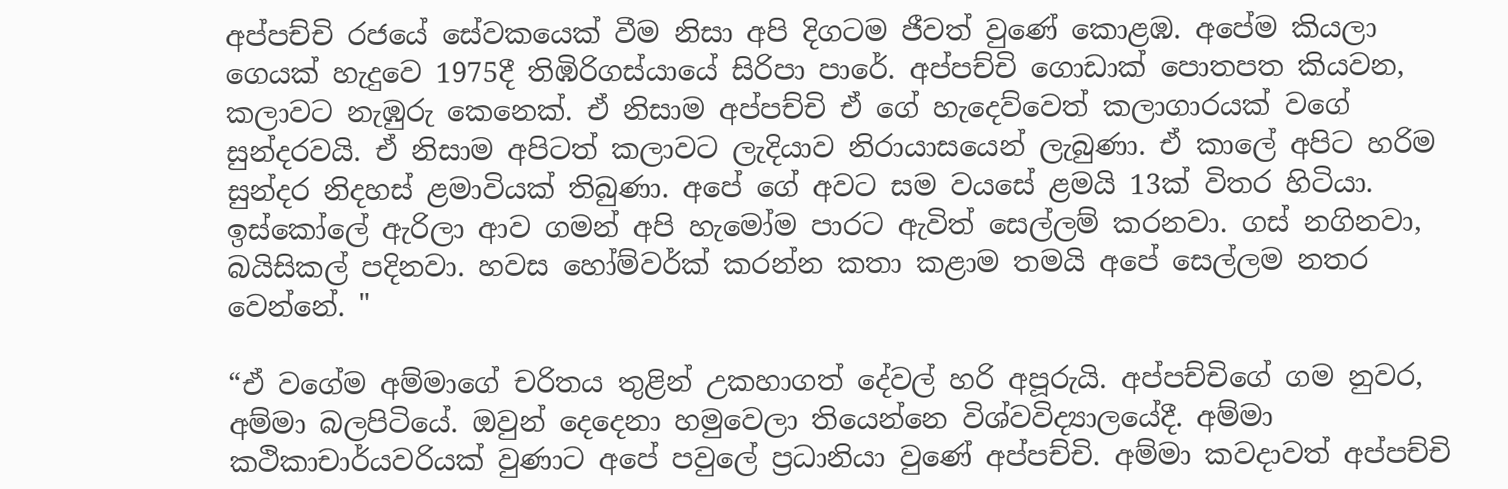අප්පච්චි රජයේ සේවකයෙක් වීම නිසා අපි දිගටම ජීවත් වුණේ කොළඹ. අපේම කියලා ගෙයක් හැදුවෙ 1975දී තිඹිරිගස්යායේ සිරිපා පාරේ. අප්පච්චි ගොඩාක් පොතපත කියවන, කලාවට නැඹුරු කෙනෙක්. ඒ නිසාම අප්පච්චි ඒ ගේ හැදෙව්වෙත් කලාගාරයක් වගේ සුන්දරවයි. ඒ නිසාම අපිටත් කලාවට ලැදියාව නිරායාසයෙන් ලැබුණා. ඒ කාලේ අපිට හරිම සුන්දර නිදහස් ළමාවියක් තිබුණා. අපේ ගේ අවට සම වයසේ ළමයි 13ක් විතර හිටියා. ඉස්කෝලේ ඇරිලා ආව ගමන් අපි හැමෝම පාරට ඇවිත් සෙල්ලම් කරනවා. ගස් නගිනවා, බයිසිකල් පදිනවා. හවස හෝම්වර්ක් කරන්න කතා කළාම තමයි අපේ සෙල්ලම නතර වෙන්නේ. "

“ඒ වගේම අම්මාගේ චරිතය තුළින් උකහාගත් දේවල් හරි අපූරුයි. අප්පච්චිගේ ගම නුවර, අම්මා බලපිටියේ. ඔවුන් දෙදෙනා හමුවෙලා තියෙන්නෙ විශ්වවිද්‍යාලයේදී. අම්මා කථිකාචාර්යවරියක් වුණාට අපේ පවුලේ ප්‍රධානියා වුණේ අප්පච්චි. අම්මා කවදාවත් අප්පච්චි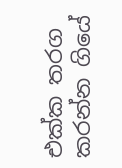එක්ක තරග කරන්න ගියේ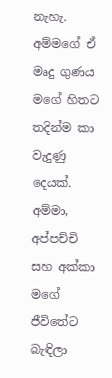නැහැ. අම්මගේ ඒ මෘදු ගුණය මගේ හිතට තදින්ම කා වැදුණු දෙයක්. අම්මා, අප්පච්චි සහ අක්කා මගේ ජීවිතේට බැඳිලා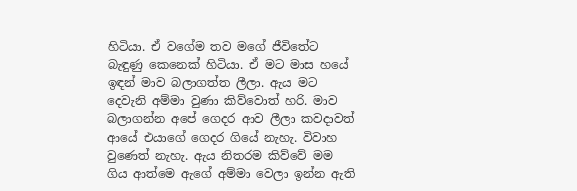හිටියා. ඒ වගේම තව මගේ ජීවිතේට බැඳුණු කෙනෙක් හිටියා. ඒ මට මාස හයේ ඉඳන් මාව බලාගත්ත ලීලා. ඇය මට දෙවැනි අම්මා වුණා කිව්වොත් හරි. මාව බලාගන්න අපේ ගෙදර ආව ලීලා කවදාවත් ආයේ එයාගේ ගෙදර ගියේ නැහැ. විවාහ වුණෙත් නැහැ. ඇය නිතරම කිව්වේ මම ගිය ආත්මෙ ඇගේ අම්මා වෙලා ඉන්න ඇති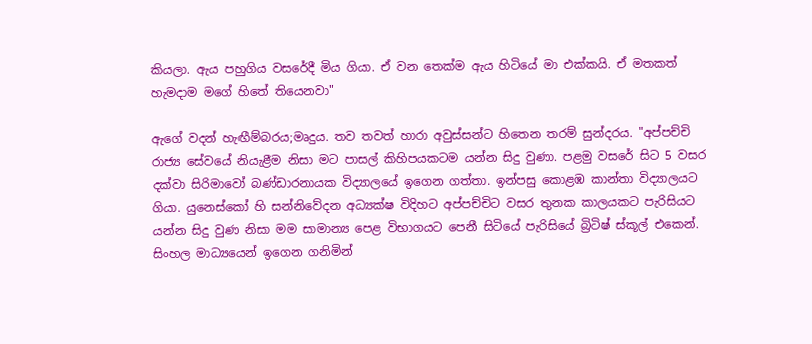කියලා. ඇය පහුගිය වසරේදී මිය ගියා. ඒ වන තෙක්ම ඇය හිටියේ මා එක්කයි. ඒ මතකත් හැමදාම මගේ හිතේ තියෙනවා"

ඇගේ වදන් හැඟීම්බරය;මෘදුය. තව තවත් හාරා අවුස්සන්ට හිතෙන තරම් සුන්දරය. "අප්පච්චි රාජ්‍ය සේවයේ නියැළීම නිසා මට පාසල් කිහිපයකටම යන්න සිදු වුණා. පළමු වසරේ සිට 5 වසර දක්වා සිරිමාවෝ බණ්ඩාරනායක විද්‍යාලයේ ඉගෙන ගත්තා. ඉන්පසු කොළඹ කාන්තා විද්‍යාලයට ගියා. යුනෙස්කෝ හි සන්නිවේදන අධ්‍යක්ෂ විදිහට අප්පච්චිට වසර තුනක කාලයකට පැරිසියට යන්න සිදු වුණ නිසා මම සාමාන්‍ය පෙළ විභාගයට ‍පෙනී සිටියේ පැරිසියේ බ්‍රිටිෂ් ස්කූල් එකෙන්. සිංහල මාධ්‍යයෙන් ඉගෙන ගනිමින්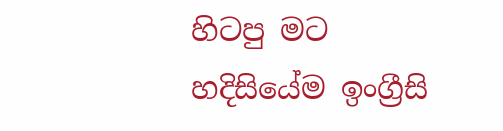හිටපු මට හදිසියේම ඉංග්‍රීසි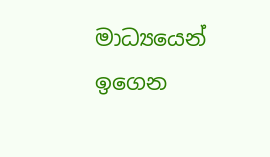මාධ්‍යයෙන් ඉගෙන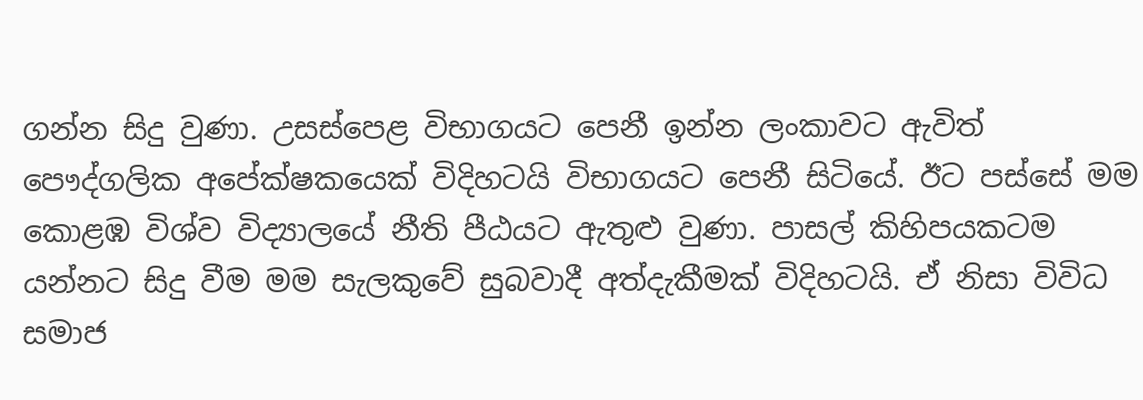ගන්න සිදු වුණා. උසස්පෙළ විභාගයට පෙනී ඉන්න ලංකාවට ඇවිත් පෞද්ගලික අපේක්ෂකයෙක් විදිහටයි විභාගයට පෙනී සිටියේ. ඊට පස්සේ මම කොළඹ විශ්ව විද්‍යාල‍යේ නීති පීඨයට ඇතුළු වුණා. පාසල් කිහිපයකටම යන්නට සිදු වීම මම සැලකුවේ සුබවාදී අත්දැකීමක් විදිහටයි. ඒ නිසා විවිධ සමාජ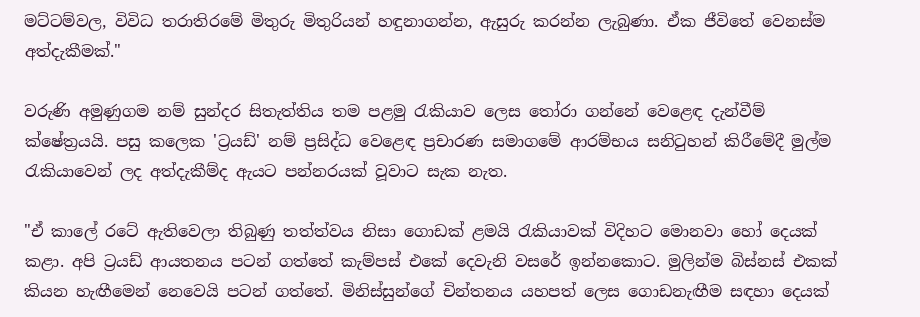මට්ටම්වල, විවිධ තරාතිරමේ මිතුරු මිතුරියන් හඳුනාගන්න, ඇසුරු කරන්න ලැබුණා. ඒක ජීවිතේ වෙනස්ම අත්දැකීමක්."

වරුණි අමුණුගම නම් සුන්දර සිතැත්තිය තම පළමු රැකියාව ලෙස තෝරා ගන්නේ වෙළෙඳ දැන්වීම් ක්ෂේත්‍රයයි. පසු කලෙක 'ට්‍රයඩ්' නම් ප්‍රසිද්ධ වෙළෙඳ ප්‍රචාරණ සමාගමේ ආරම්භය සනිටුහන් කිරීමේදී මුල්ම රැකියාවෙන් ලද අත්දැකීම්ද ඇයට පන්නරයක් වූවාට සැක නැත.

"ඒ කාලේ රටේ ඇතිවෙලා තිබුණු තත්ත්වය නිසා ගොඩක් ළමයි රැකියාවක් විදිහට මොනවා හෝ දෙයක් කළා. අපි ට්‍රයඩ් ආයතනය පටන් ගත්තේ කැම්පස් එකේ දෙවැනි වසරේ ඉන්නකොට. මුලින්ම බිස්නස් එකක් කියන හැඟීමෙන් නෙවෙයි පටන් ගත්තේ. මිනිස්සුන්ගේ චින්තනය යහපත් ලෙස ගොඩනැඟීම සඳහා දෙයක්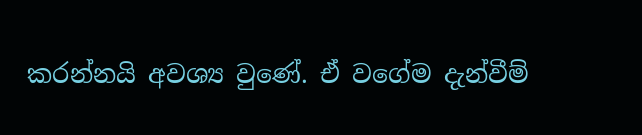කරන්නයි අවශ්‍ය වුණේ. ඒ වගේම දැන්වීම්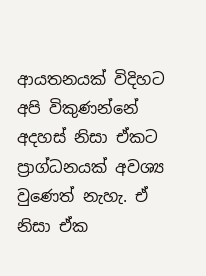ආයතනයක් විදිහට අපි විකුණන්නේ අදහස් නිසා ඒකට ප්‍රාග්ධනයක් අවශ්‍ය වුණෙත් නැහැ. ඒ නිසා ඒක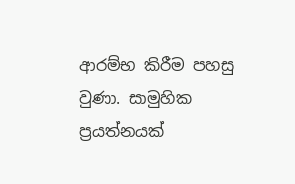ආරම්භ කිරීම පහසු වුණා. සාමුහික ප්‍රයත්නයක්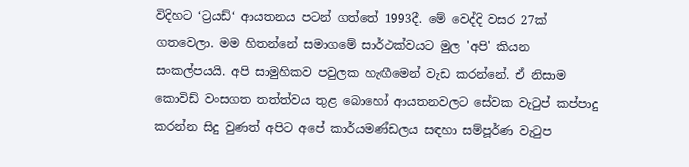විදිහට ‘ට්‍රයඩ්‘ ආයතනය පටන් ගත්තේ 1993දී. මේ වෙද්දි වසර 27ක් ගතවෙලා. මම හිතන්නේ සමාගමේ සාර්ථක්වයට මුල 'අපි' කියන සංකල්පයයි. අපි සාමුහිකව පවුලක හැඟීමෙන් වැඩ කරන්නේ. ඒ නිසාම කොවිඩ් වංසගත තත්ත්වය තුළ බොහෝ ආයතනවලට සේවක වැටුප් කප්පාදු කරන්න සිදු වුණත් අපිට අපේ කාර්යමණ්ඩලය සඳහා සම්පූර්ණ වැටුප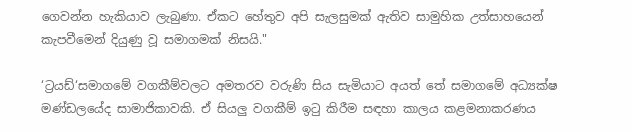ගෙවන්න හැකියාව ලැබුණා. ඒකට හේතුව අපි සැලසුමක් ඇතිව සාමුහික උත්සාහයෙන් කැපවීමෙන් දියුණු වූ සමාගමක් නිසයි."

‘ට්‍රයඩ්‘සමාගමේ වගකීම්වලට අමතරව වරුණි සිය සැමියාට අයත් තේ සමාගමේ අධ්‍යක්ෂ මණ්ඩලයේද සාමාජිකාවකි. ඒ සියලු වගකීම් ඉටු කිරීම සඳහා කාලය කළමනාකරණය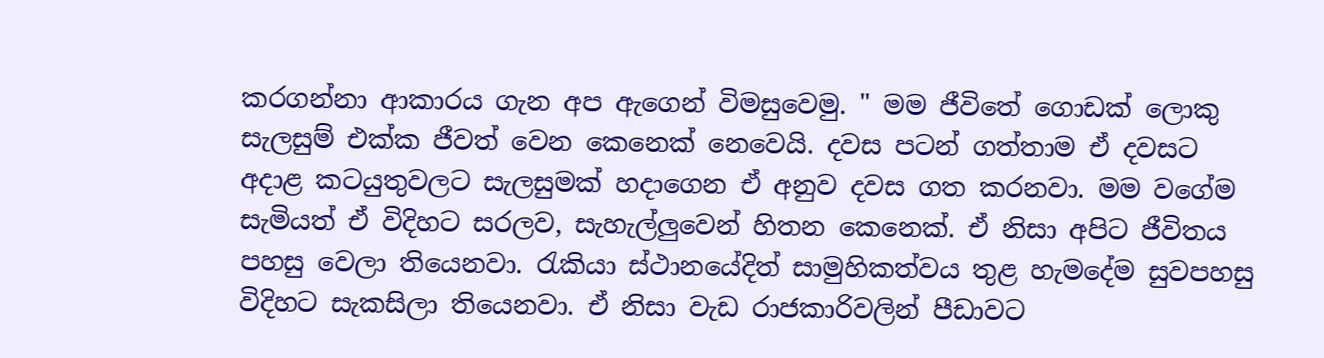කරගන්නා ආකාරය ගැන අප ඇගෙන් විමසුවෙමු. " මම ජීවිතේ ගොඩක් ලොකු සැලසුම් එක්ක ජීවත් වෙන කෙනෙක් නෙවෙයි. දවස පටන් ගත්තාම ඒ දවසට අදාළ කටයුතුවලට සැලසුමක් හදාගෙන ඒ අනුව දවස ගත කරනවා. මම වගේම සැමියත් ඒ විදිහට සරලව, සැහැල්ලුවෙන් හිතන කෙනෙක්. ඒ නිසා අපිට ජීවිතය පහසු වෙලා තියෙනවා. රැකියා ස්ථානයේදිත් සාමුහිකත්වය තුළ හැමදේම සුවපහසු විදිහට සැකසිලා තියෙනවා. ඒ නිසා වැඩ රාජකාරිවලින් පීඩාවට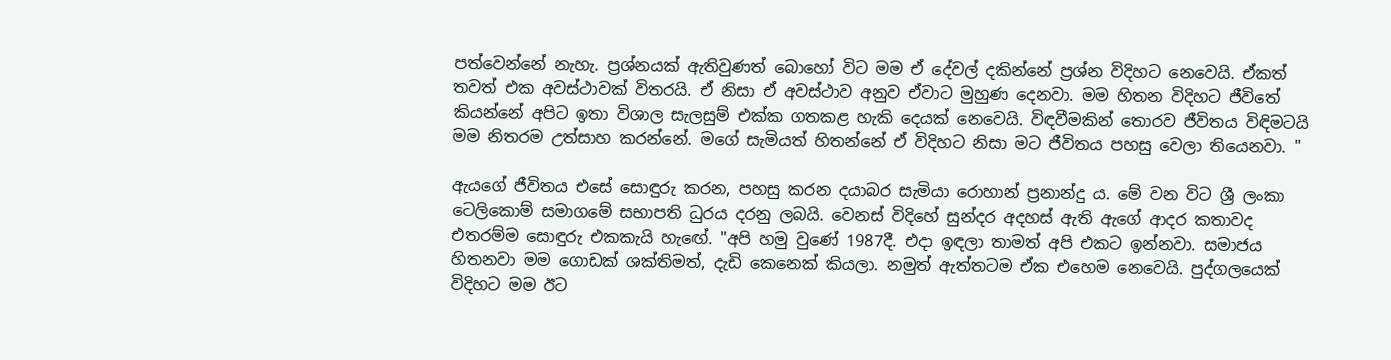පත්වෙන්නේ නැහැ. ප්‍රශ්නයක් ඇතිවුණත් බොහෝ විට මම ඒ දේවල් දකින්නේ ප්‍රශ්න විදිහට නෙවෙයි. ඒකත් තවත් එක අවස්ථාවක් විතරයි. ඒ නිසා ඒ අවස්ථාව අනුව ඒවාට මුහුණ දෙනවා. මම හිතන විදිහට ජීවිතේ කියන්නේ අපිට ඉතා විශාල සැලසුම් එක්ක ගතකළ හැකි දෙයක් නෙවෙයි. විඳවීමකින් තොරව ජීවිතය විඳිමටයි මම නිතරම උත්සාහ කරන්නේ. මගේ සැමියත් හිතන්නේ ඒ විදිහට නිසා මට ජීවිතය පහසු වෙලා තියෙනවා. "

ඇයගේ ජීවිතය එසේ සොඳුරු කරන, පහසු කරන දයාබර සැමියා රොහාන් ප්‍රනාන්දු ය. මේ වන විට ශ්‍රී ලංකා ටෙලිකොම් සමාගමේ සභාපති ධුරය දරනු ලබයි. වෙනස් විදිහේ සුන්දර අදහස් ඇති ඇගේ ආදර කතාවද එතරම්ම සොඳුරු එකකැයි හැඟේ. "අපි හමු වුණේ 1987දී. එදා ඉඳලා තාමත් අපි එකට ඉන්නවා. සමාජය හිතනවා මම ගොඩක් ශක්තිමත්, දැඩි කෙනෙක් කියලා. නමුත් ඇත්තටම ඒක එහෙම නෙවෙයි. පුද්ගලයෙක් විදිහට මම ඊට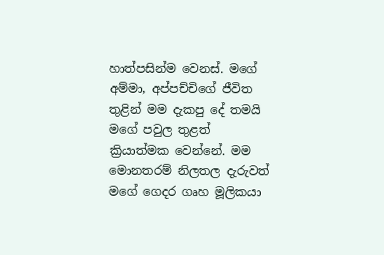හාත්පසින්ම වෙනස්. මගේ අම්මා, අප්පච්චිගේ ජීවිත තුළින් මම දැකපු දේ තමයි මගේ පවුල තුළත් ක්‍රියාත්මක වෙන්නේ. මම මොනතරම් නිලතල දැරුවත් මගේ ගෙදර ගෘහ මූලිකයා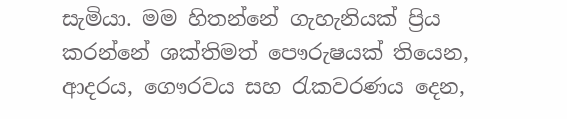සැමියා. මම හිතන්නේ ගැහැනියක් ප්‍රිය කරන්නේ ශක්තිමත් පෞරුෂයක් තියෙන, ආදරය, ගෞරවය සහ රැකවරණය දෙන,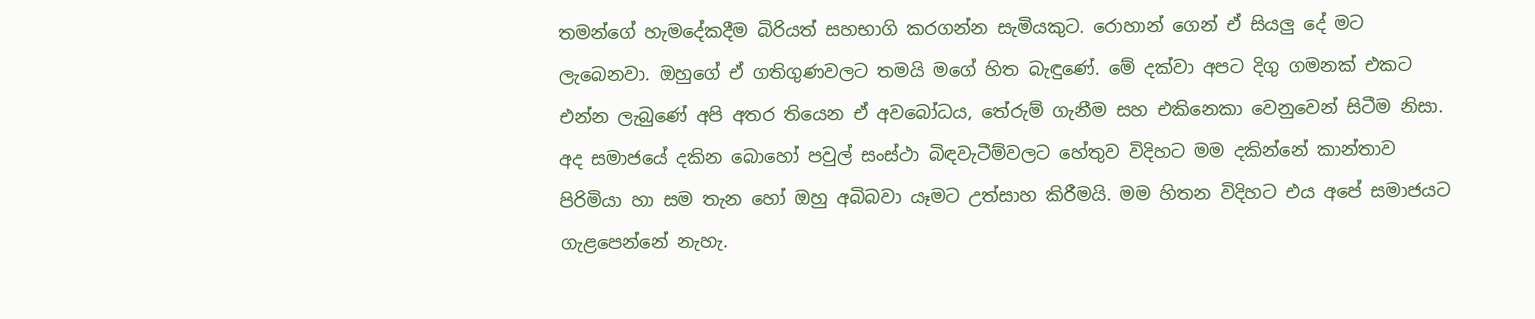තමන්ගේ හැමදේකදීම බිරියත් සහභාගි කරගන්න සැමියකුට. රොහාන් ගෙන් ඒ සියලු දේ මට ලැබෙනවා. ඔහුගේ ඒ ගතිගුණවලට තමයි මගේ හිත බැඳුණේ. මේ දක්වා අපට දිගු ගමනක් එකට එන්න ලැබුණේ අපි අතර තියෙන ඒ අවබෝධය, තේරුම් ගැනීම සහ එකිනෙකා වෙනුවෙන් සිටීම නිසා. අද සමාජයේ දකින බොහෝ පවුල් සංස්ථා බිඳවැටීම්වලට හේතුව විදිහට මම දකින්නේ කාන්තාව පිරිමියා හා සම තැන හෝ ඔහු අබිබවා යෑමට උත්සාහ කිරීමයි. මම හිතන විදිහට එය අපේ සමාජයට ගැළපෙන්නේ නැහැ.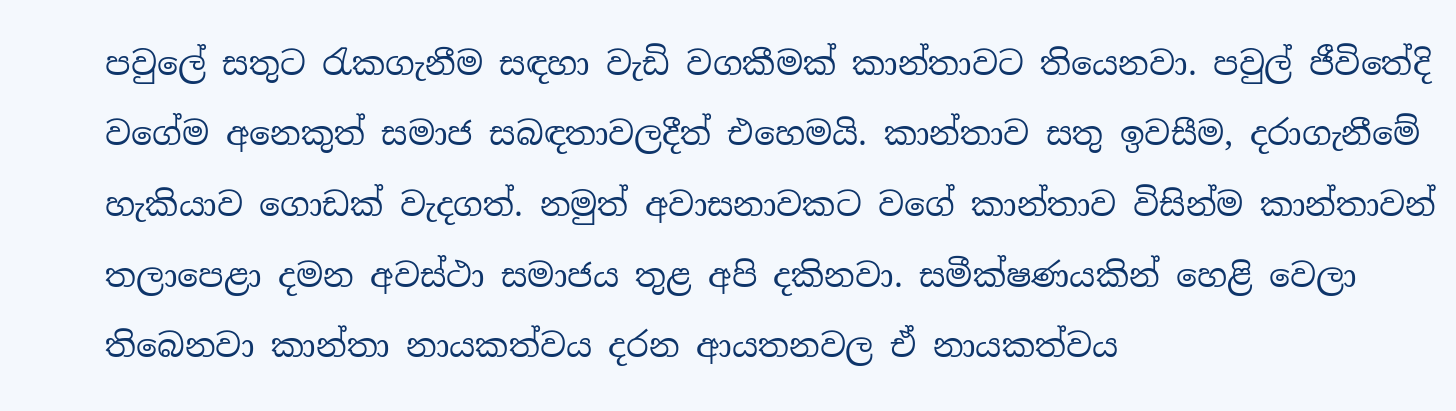පවුලේ සතුට රැකගැනීම සඳහා වැඩි වගකීමක් කාන්තාවට ති‍යෙනවා. පවුල් ජීවිතේදි වගේම අනෙකුත් සමාජ සබඳතාවලදීත් එහෙමයි. කාන්තාව සතු ඉවසීම, දරාගැනීමේ හැකියාව ගොඩක් වැදගත්. නමුත් අවාසනාවකට වගේ කාන්තාව විසින්ම කාන්තාවන් තලාපෙළා දමන අවස්ථා සමාජය තුළ අපි දකිනවා. සමීක්ෂණයකින් හෙළි වෙලා තිබෙනවා කාන්තා නායකත්වය දරන ආයතනවල ඒ නායකත්වය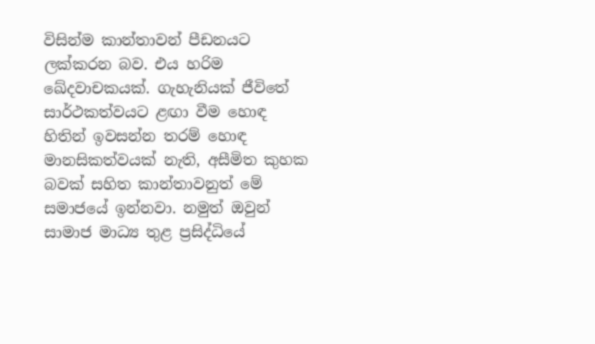විසින්ම කාන්තාවන් පීඩනයට ලක්කරන බව. එය හරිම ඛේදවාචකයක්. ගැහැනියක් ජීවිතේ සාර්ථකත්වයට ළඟා වීම හොඳ හිතින් ඉවසන්න තරම් හොඳ මානසිකත්වයක් නැති, අසීමිත කුහක බවක් සහිත කාන්තාවනුත් මේ සමාජයේ ඉන්නවා. නමුත් ඔවුන් සාමාජ මාධ්‍ය තුළ ප්‍රසිද්ධියේ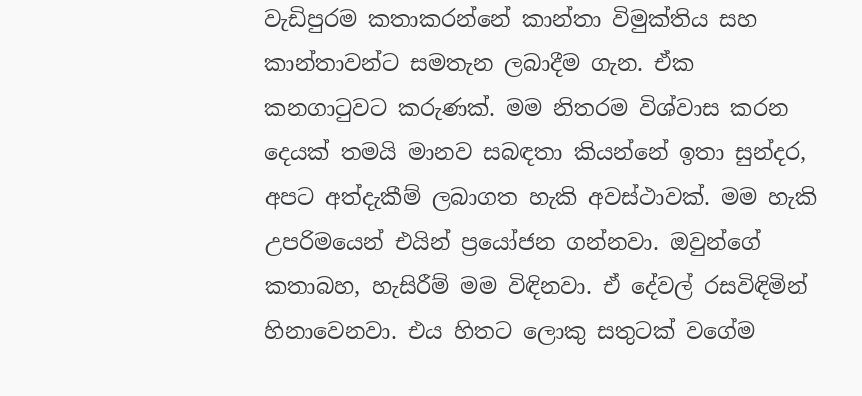වැඩිපුරම කතාකරන්නේ කාන්තා විමුක්තිය සහ කාන්තාවන්ට සමතැන ලබාදීම ගැන. ඒක කනගාටුවට කරුණක්. මම නිතරම විශ්වාස කරන දෙයක් තමයි මානව සබඳතා කියන්නේ ඉතා සුන්දර, අපට අත්දැකීම් ලබාගත හැකි අවස්ථාවක්. මම හැකි උපරිමයෙන් එයින් ප්‍රයෝජන ගන්නවා. ඔවුන්ගේ කතාබහ, හැසිරීම් මම විඳිනවා. ඒ දේවල් රසවිඳිමින් හිනාවෙනවා. එය හිතට ලොකු සතුටක් වගේම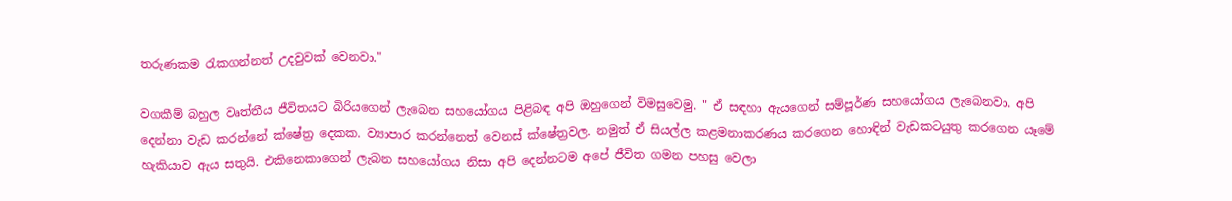තරුණකම රැකගන්නත් උදවුවක් වෙනවා."

වගකීම් බහුල වෘත්තීය ජීවිතයට බිරියගෙන් ලැබෙන සහයෝගය පිළිබඳ අපි ඔහුගෙන් විමසුවෙමු. " ඒ සඳහා ඇයගෙන් සම්පූර්ණ සහයෝගය ලැබෙනවා. අපි දෙන්නා වැඩ කරන්නේ ක්ෂේත්‍ර දෙකක. ව්‍යාපාර කරන්නෙත් වෙනස් ක්ෂේත්‍රවල. නමුත් ඒ සියල්ල කළමනාකරණය කරගෙන හොඳින් වැඩකටයුතු කරගෙන යෑමේ හැකියාව ඇය සතුයි. එකිනෙකාගෙන් ලැබන සහයෝගය නිසා අපි දෙන්නටම අපේ ජීවිත ගමන පහසු වෙලා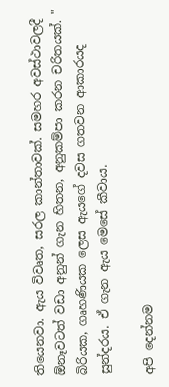තියෙනවා. ඇය විවෘත, සරල කාන්තාවක්. සමහර අවස්ථාවලදී ඕනෑවටත් වඩා අනුන් ගැන හිතන, අනුකම්පා කරන චරිතයක්. " බිරියක, ගෘහණියක ලෙස ඇයගේ දවස ගතවන ආකාරයද සුන්දරය. ඒ ගැන ඇය මෙසේ කීවාය.

අපි දෙන්නම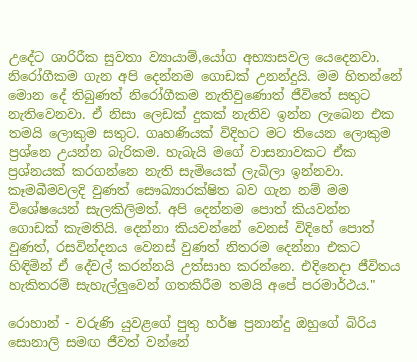උදේට ශාරිරීක සුවතා ව්‍යායාම්,යෝග අභ්‍යාසවල යෙදෙනවා. නිරෝගීකම ගැන අපි දෙන්නම ගොඩක් උනන්දුයි. මම හිතන්නේ මොන දේ තිබුණත් නිරෝගීකම නැතිවුණොත් ජීවිතේ සතුට නැතිවෙනවා. ඒ නිසා ලෙඩක් දුකක් නැතිව ඉන්න ලැබෙන එක තමයි ලොකුම සතුට. ගෘහණියක් විදිහට මට තියෙන ලොකුම ප්‍රශ්නෙ උයන්න බැරිකම. හැබැයි මගේ වාසනාවකට ඒක ප්‍රශ්නයක් කරගන්නෙ නැති සැමියෙක් ලැබිලා ඉන්නවා. කෑමබීමවලදි වුණත් සෞඛ්‍යාරක්ෂිත බව ගැන නම් මම විශේෂයෙන් සැලකිලිමත්. අපි දෙන්නම පොත් කියවන්න ගොඩක් කැමතියි. දෙන්නා කියවන්නේ වෙනස් විදිහේ පොත් වුණත්, රසවින්දනය වෙනස් වුණත් නිතරම දෙන්නා එකට හිඳිමින් ඒ දේවල් කරන්නයි උත්සාහ කරන්නෙ. එදිනෙදා ජීවිතය හැකිතරම් සැහැල්ලුවෙන් ගතකිරීම තමයි අපේ පරමාර්ථය."

රොහාන් - වරුණි යුවළගේ පුතු හර්ෂ ප්‍රනාන්දු ඔහුගේ බිරිය සොනාලි සමඟ ජීවත් වන්නේ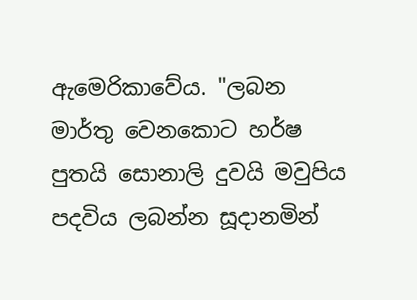ඇමෙරිකාවේය. "ලබන මාර්තු වෙනකොට හර්ෂ පුතයි සොනාලි දුවයි මවුපිය පදවිය ලබන්න සූදානමින්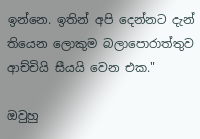ඉන්නෙ. ඉතින් අපි දෙන්නට දැන් තියෙන ලොකුම බලාපොරාත්තුව ආච්චියි සීයයි වෙන එක."

ඔවුහු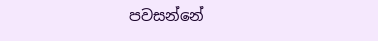පවසන්නේ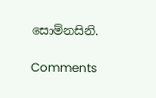සොම්නසිනි.

Comments